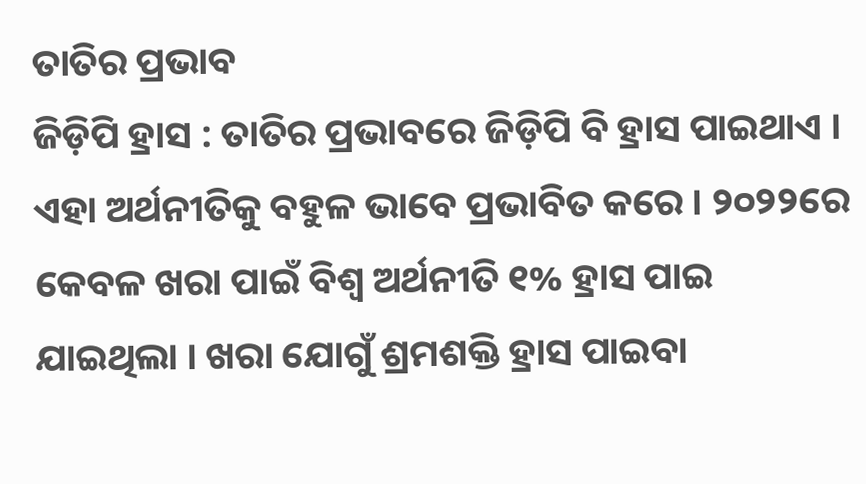ତାତିର ପ୍ରଭାବ
ଜିଡ଼ିପି ହ୍ରାସ : ତାତିର ପ୍ରଭାବରେ ଜିଡ଼ିପି ବି ହ୍ରାସ ପାଇଥାଏ । ଏହା ଅର୍ଥନୀତିକୁ ବହୁଳ ଭାବେ ପ୍ରଭାବିତ କରେ । ୨୦୨୨ରେ କେବଳ ଖରା ପାଇଁ ବିଶ୍ୱ ଅର୍ଥନୀତି ୧% ହ୍ରାସ ପାଇ ଯାଇଥିଲା । ଖରା ଯୋଗୁଁ ଶ୍ରମଶକ୍ତି ହ୍ରାସ ପାଇବା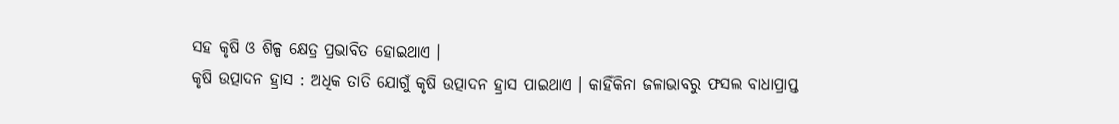ସହ କୃଷି ଓ ଶିଳ୍ପ କ୍ଷେତ୍ର ପ୍ରଭାବିତ ହୋଇଥାଏ ।
କୃଷି ଉତ୍ପାଦନ ହ୍ରାସ : ଅଧିକ ତାତି ଯୋଗୁଁ କୃଷି ଉତ୍ପାଦନ ହ୍ରାସ ପାଇଥାଏ । କାହିଁକିନା ଜଳାଭାବରୁ ଫସଲ ବାଧାପ୍ରାପ୍ତ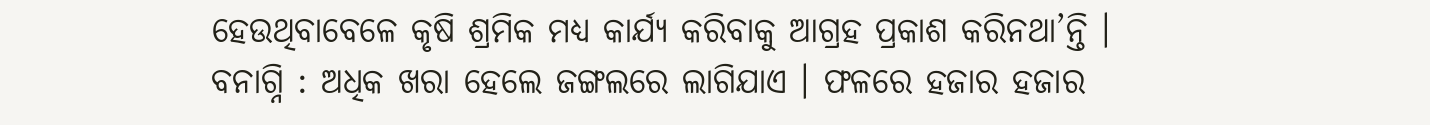ହେଉଥିବାବେଳେ କୃଷି ଶ୍ରମିକ ମଧ୍ୟ କାର୍ଯ୍ୟ କରିବାକୁ ଆଗ୍ରହ ପ୍ରକାଶ କରିନଥା’ନ୍ତି ।
ବନାଗ୍ନି : ଅଧିକ ଖରା ହେଲେ ଜଙ୍ଗଲରେ ଲାଗିଯାଏ । ଫଳରେ ହଜାର ହଜାର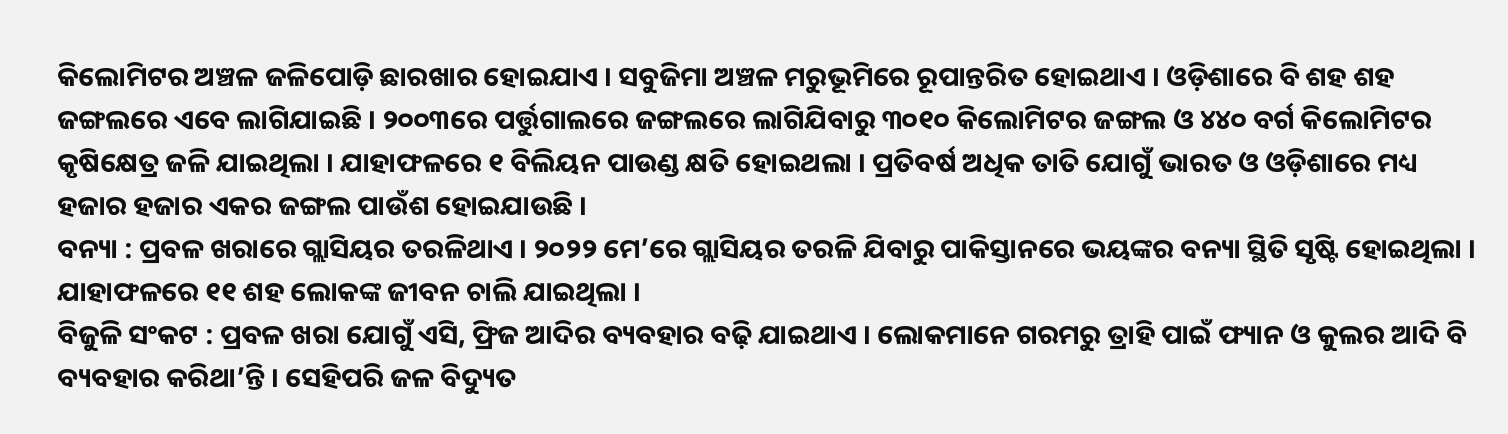କିଲୋମିଟର ଅଞ୍ଚଳ ଜଳିପୋଡ଼ି ଛାରଖାର ହୋଇଯାଏ । ସବୁଜିମା ଅଞ୍ଚଳ ମରୁଭୂମିରେ ରୂପାନ୍ତରିତ ହୋଇଥାଏ । ଓଡ଼ିଶାରେ ବି ଶହ ଶହ ଜଙ୍ଗଲରେ ଏବେ ଲାଗିଯାଇଛି । ୨୦୦୩ରେ ପର୍ତ୍ତୁଗାଲରେ ଜଙ୍ଗଲରେ ଲାଗିଯିବାରୁ ୩୦୧୦ କିଲୋମିଟର ଜଙ୍ଗଲ ଓ ୪୪୦ ବର୍ଗ କିଲୋମିଟର କୃଷିକ୍ଷେତ୍ର ଜଳି ଯାଇଥିଲା । ଯାହାଫଳରେ ୧ ବିଲିୟନ ପାଉଣ୍ଡ କ୍ଷତି ହୋଇଥଲା । ପ୍ରତିବର୍ଷ ଅଧିକ ତାତି ଯୋଗୁଁ ଭାରତ ଓ ଓଡ଼ିଶାରେ ମଧ୍ୟ ହଜାର ହଜାର ଏକର ଜଙ୍ଗଲ ପାଉଁଶ ହୋଇଯାଉଛି ।
ବନ୍ୟା : ପ୍ରବଳ ଖରାରେ ଗ୍ଲାସିୟର ତରଳିଥାଏ । ୨୦୨୨ ମେ’ରେ ଗ୍ଲାସିୟର ତରଳି ଯିବାରୁ ପାକିସ୍ତାନରେ ଭୟଙ୍କର ବନ୍ୟା ସ୍ଥିତି ସୃଷ୍ଟି ହୋଇଥିଲା । ଯାହାଫଳରେ ୧୧ ଶହ ଲୋକଙ୍କ ଜୀବନ ଚାଲି ଯାଇଥିଲା ।
ବିଜୁଳି ସଂକଟ : ପ୍ରବଳ ଖରା ଯୋଗୁଁ ଏସି, ଫ୍ରିଜ ଆଦିର ବ୍ୟବହାର ବଢ଼ି ଯାଇଥାଏ । ଲୋକମାନେ ଗରମରୁ ତ୍ରାହି ପାଇଁ ଫ୍ୟାନ ଓ କୁଲର ଆଦି ବି ବ୍ୟବହାର କରିଥା’ନ୍ତି । ସେହିପରି ଜଳ ବିଦ୍ୟୁତ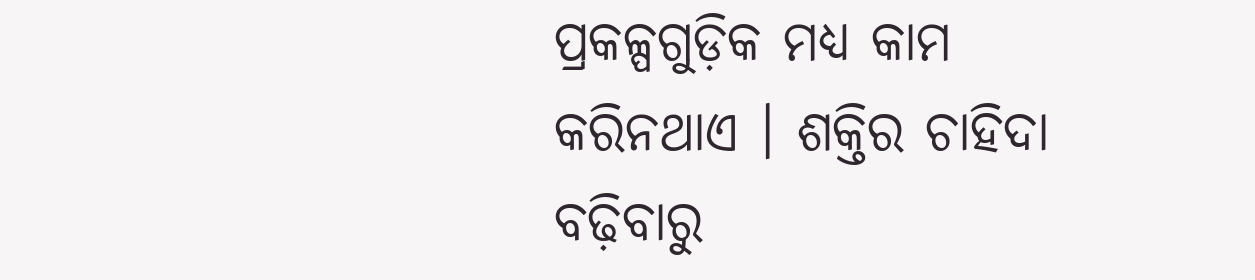ପ୍ରକଳ୍ପଗୁଡ଼ିକ ମଧ୍ୟ କାମ କରିନଥାଏ । ଶକ୍ତିର ଚାହିଦା ବଢ଼ିବାରୁ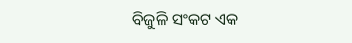ବିଜୁଳି ସଂକଟ ଏକ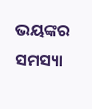ଭୟଙ୍କର ସମସ୍ୟା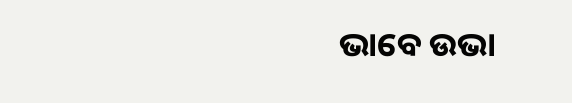ଭାବେ ଉଭା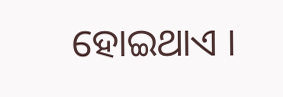ହୋଇଥାଏ ।